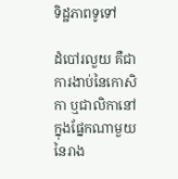ទិដ្ឋភាពទូទៅ

ដំបៅរលួយ គឺជាការងាប់នៃកោសិកា ឬជាលិកានៅក្នុងផ្នែកណាមួយនៃរាង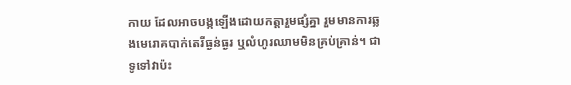កាយ ដែលអាចបង្កឡើងដោយកត្តារួមផ្សំគ្នា រួមមានការឆ្លងមេរោគបាក់តេរីធ្ងន់ធ្ងរ ឬលំហូរឈាមមិនគ្រប់គ្រាន់។ ជាទូទៅវាប៉ះ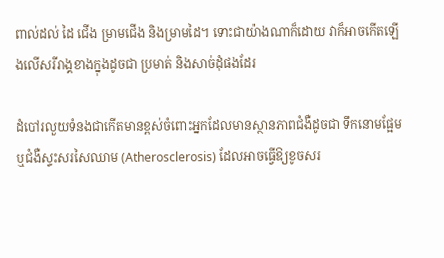ពាល់ដល់ ដៃ ជើង ម្រាមជើង និងម្រាមដៃ។ ទោះជាយ៉ាងណាក៏ដោយ វាក៏អាចកើតឡើងលើសរីរាង្គខាងក្នុងដូចជា ប្រមាត់ និងសាច់ដុំផងដែរ

ដំបៅរលួយទំនងជាកើតមានខ្ពស់ចំពោះអ្នកដែលមានស្ថានភាពជំងឺដូចជា ទឹកនោមផ្អែម ឬជំងឺស្ទះសរសៃឈាម (Atherosclerosis) ដែលអាចធ្វើឱ្យខូចសរ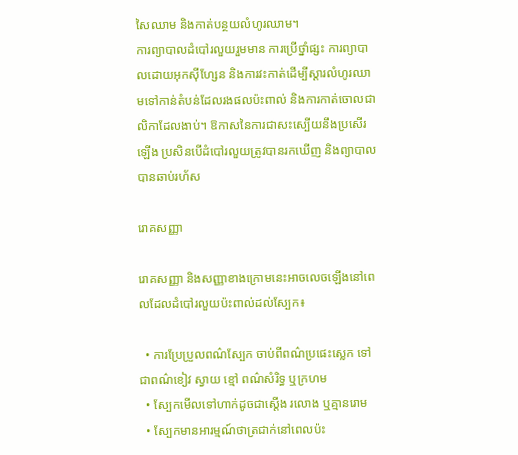សៃឈាម និងកាត់បន្ថយលំហូរឈាម។
ការព្យាបាលដំបៅរលួយរួមមាន ការប្រើថ្នាំផ្សះ ការព្យាបាលដោយអុកស៊ីហ្សែន និងការវះកាត់ដើម្បីស្ដារលំហូរឈាមទៅកាន់តំបន់ដែលរងផលប៉ះពាល់ និងការកាត់ចោលជាលិកាដែលងាប់។ ឱកាសនៃការជាសះស្បើយនឹងប្រសើរឡើង ប្រសិនបើដំបៅរលួយត្រូវបានរកឃើញ និងព្យាបាលបានឆាប់រហ័ស

រោគសញ្ញា

រោគសញ្ញា និងសញ្ញាខាងក្រោមនេះអាចលេចឡើងនៅពេលដែលដំបៅរលួយប៉ះពាល់ដល់ស្បែក៖

  • ការប្រែប្រួលពណ៌ស្បែក ចាប់ពីពណ៌ប្រផេះស្លេក ទៅជាពណ៌ខៀវ ស្វាយ ខ្មៅ ពណ៌សំរិទ្ធ ឬក្រហម
  • ស្បែកមើលទៅហាក់ដូចជាស្តើង រលោង ឬគ្មានរោម
  • ស្បែកមានអារម្មណ៍ថាត្រជាក់នៅពេលប៉ះ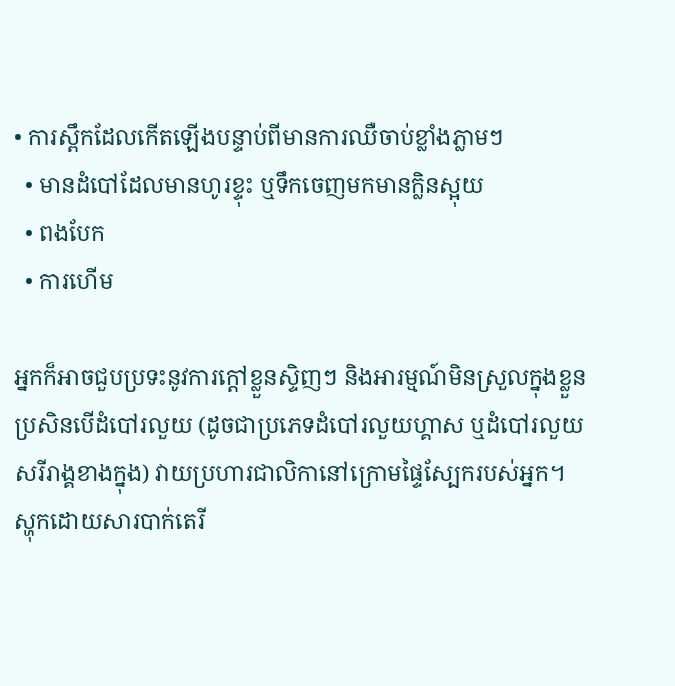• ការស្ពឹកដែលកើតឡើងបន្ទាប់ពីមានការឈឺចាប់ខ្លាំងភ្លាមៗ
  • មានដំបៅដែលមានហូរខ្ទុះ ឬទឹកចេញមកមានក្លិនស្អុយ
  • ពងបែក
  • ការហើម

អ្នកក៏អាចជួបប្រទះនូវការក្ដៅខ្លួនស្ទិញៗ និងអារម្មណ៍មិនស្រួលក្នុងខ្លួន ប្រសិនបើដំបៅរលួយ (ដូចជាប្រភេទដំបៅរលួយហ្គាស ឬដំបៅរលួយសរីរាង្គខាងក្នុង) វាយប្រហារជាលិកានៅក្រោមផ្ទៃស្បែករបស់អ្នក។
ស្ហុកដោយសារបាក់តេរី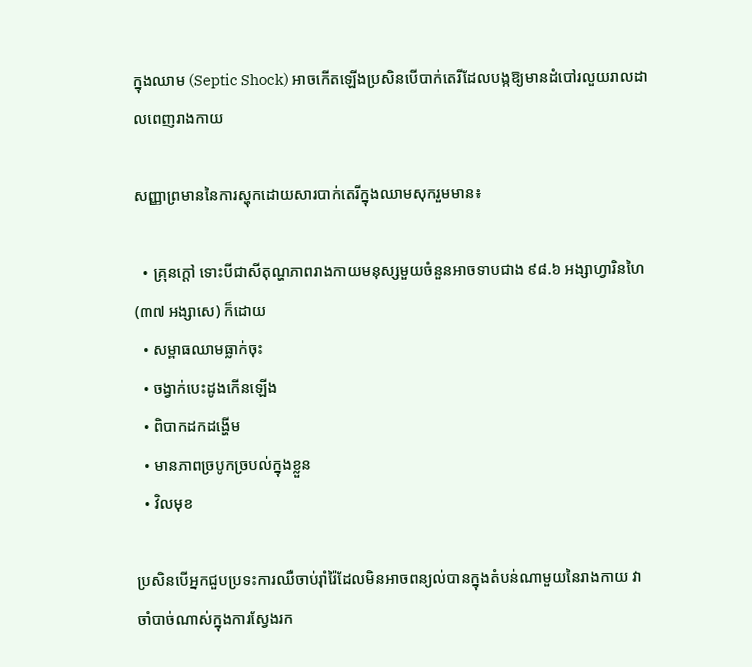ក្នុងឈាម (Septic Shock) អាចកើតឡើងប្រសិនបើបាក់តេរីដែលបង្កឱ្យមានដំបៅរលួយរាលដាលពេញរាងកាយ

សញ្ញាព្រមាននៃការស្ហុកដោយសារបាក់តេរីក្នុងឈាមសុករួមមាន៖

  • គ្រុនក្ដៅ ទោះបីជាសីតុណ្ហភាពរាងកាយមនុស្សមួយចំនួនអាចទាបជាង ៩៨.៦ អង្សាហ្វារិនហៃ (៣៧ អង្សាសេ) ក៏ដោយ
  • សម្ពាធឈាមធ្លាក់ចុះ
  • ចង្វាក់បេះដូងកើនឡើង
  • ពិបាកដកដង្ហើម
  • មានភាពច្របូកច្របល់ក្នុងខ្លួន
  • វិលមុខ

ប្រសិនបើអ្នកជួបប្រទះការឈឺចាប់រ៉ាំរ៉ៃដែលមិនអាចពន្យល់បានក្នុងតំបន់ណាមួយនៃរាងកាយ វាចាំបាច់ណាស់ក្នុងការស្វែងរក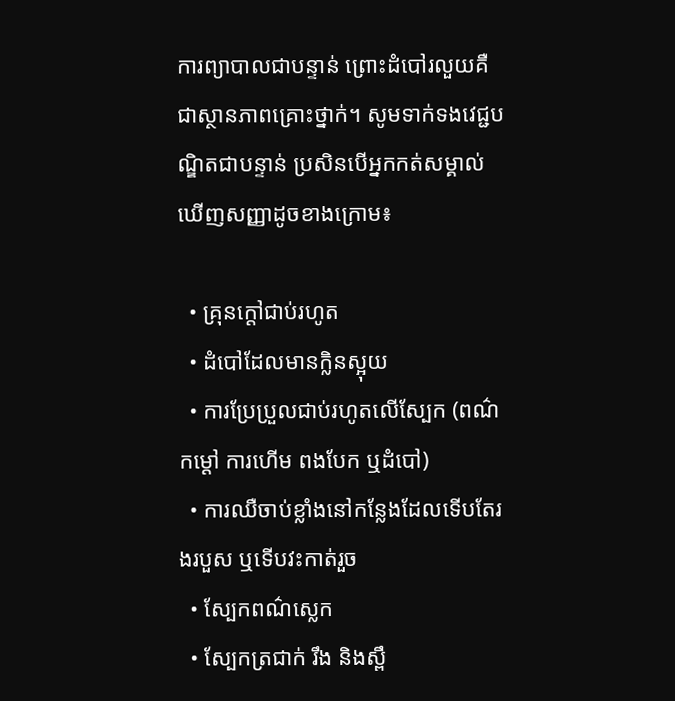ការព្យាបាលជាបន្ទាន់ ព្រោះដំបៅរលួយគឺជាស្ថានភាពគ្រោះថ្នាក់។ សូមទាក់ទងវេជ្ជបណ្ឌិតជាបន្ទាន់ ប្រសិនបើអ្នកកត់សម្គាល់ឃើញសញ្ញាដូចខាងក្រោម៖

  • គ្រុនក្ដៅជាប់រហូត
  • ដំបៅដែលមានក្លិនស្អុយ
  • ការប្រែប្រួលជាប់រហូតលើស្បែក (ពណ៌ កម្ដៅ ការហើម ពងបែក ឬដំបៅ)
  • ការឈឺចាប់ខ្លាំងនៅកន្លែងដែលទើបតែរងរបួស ឬទើបវះកាត់រួច
  • ស្បែកពណ៌ស្លេក
  • ស្បែកត្រជាក់ រឹង និងស្ពឹ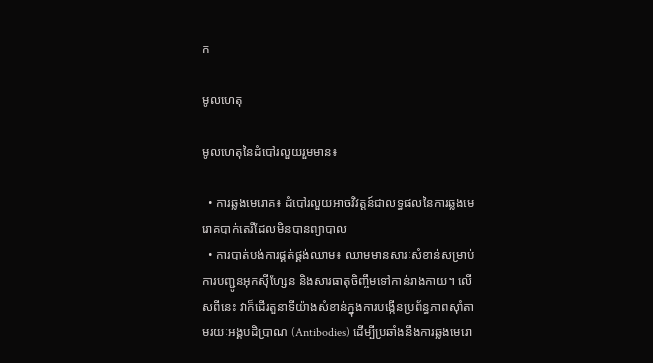ក

មូលហេតុ

មូលហេតុនៃដំបៅរលួយរួមមាន៖

  • ការឆ្លងមេរោគ៖ ដំបៅរលួយអាចវិវត្តន៍ជាលទ្ធផលនៃការឆ្លងមេរោគបាក់តេរីដែលមិនបានព្យាបាល
  • ការបាត់បង់ការផ្គត់ផ្គង់ឈាម៖ ឈាមមានសារៈសំខាន់សម្រាប់ការបញ្ជូនអុកស៊ីហ្សែន និងសារធាតុចិញ្ចឹមទៅកាន់រាងកាយ។ លើសពីនេះ វាក៏ដើរតួនាទីយ៉ាងសំខាន់ក្នុងការបង្កើនប្រព័ន្ធភាពស៊ាំតាមរយៈអង្គបដិប្រាណ (Antibodies) ដើម្បីប្រឆាំងនឹងការឆ្លងមេរោ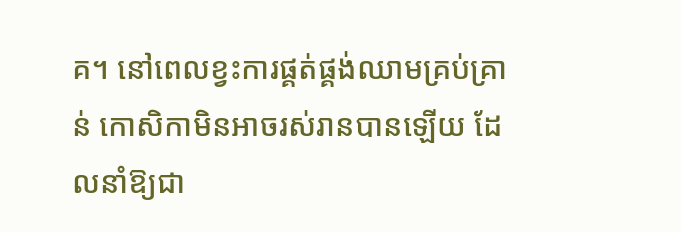គ។ នៅពេលខ្វះការផ្គត់ផ្គង់ឈាមគ្រប់គ្រាន់ កោសិកាមិនអាចរស់រានបានឡើយ ដែលនាំឱ្យជា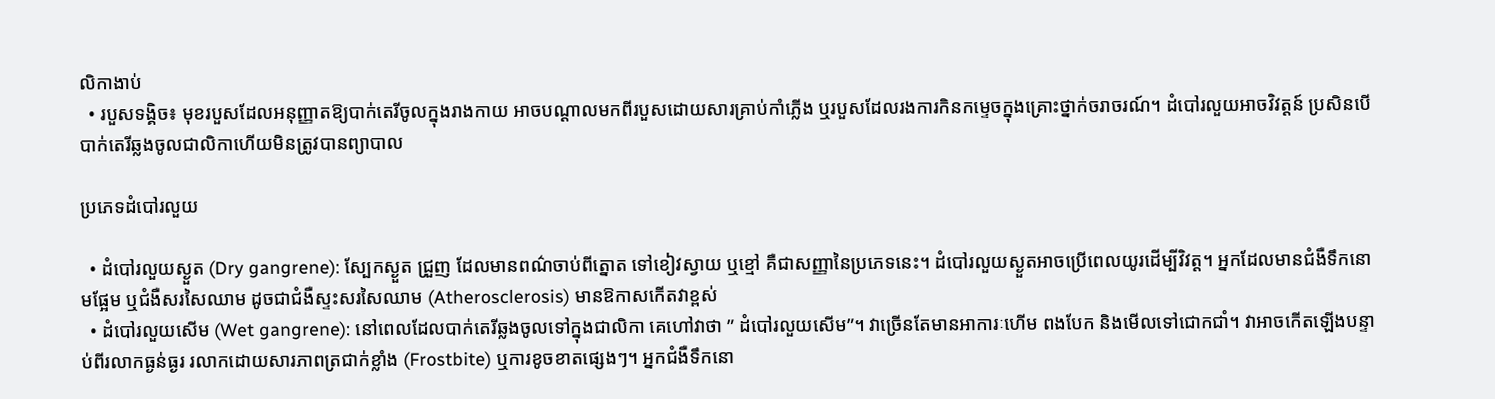លិកាងាប់
  • របួសទង្គិច៖ មុខរបួសដែលអនុញ្ញាតឱ្យបាក់តេរីចូលក្នុងរាងកាយ អាចបណ្ដាលមកពីរបួសដោយសារគ្រាប់កាំភ្លើង ឬរបួសដែលរងការកិនកម្ទេចក្នុងគ្រោះថ្នាក់ចរាចរណ៍។ ដំបៅរលួយអាចវិវត្តន៍ ប្រសិនបើបាក់តេរីឆ្លងចូលជាលិកាហើយមិនត្រូវបានព្យាបាល

ប្រភេទដំបៅរលួយ

  • ដំបៅរលួយស្ងួត (Dry gangrene): ស្បែកស្ងួត ជ្រួញ ដែលមានពណ៌ចាប់ពីត្នោត ទៅខៀវស្វាយ ឬខ្មៅ គឺជាសញ្ញានៃប្រភេទនេះ។ ដំបៅរលួយស្ងួតអាចប្រើពេលយូរដើម្បីវិវត្ត។ អ្នកដែលមានជំងឺទឹកនោមផ្អែម ឬជំងឺសរសៃឈាម ដូចជាជំងឺស្ទះសរសៃឈាម (Atherosclerosis) មានឱកាសកើតវាខ្ពស់
  • ដំបៅរលួយសើម (Wet gangrene): នៅពេលដែលបាក់តេរីឆ្លងចូលទៅក្នុងជាលិកា គេហៅវាថា ” ដំបៅរលួយសើម”។ វាច្រើនតែមានអាការៈហើម ពងបែក និងមើលទៅជោកជាំ។ វាអាចកើតឡើងបន្ទាប់ពីរលាកធ្ងន់ធ្ងរ រលាកដោយសារភាពត្រជាក់ខ្លាំង (Frostbite) ឬការខូចខាតផ្សេងៗ។ អ្នកជំងឺទឹកនោ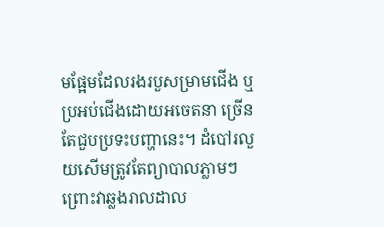មផ្អែមដែលរងរបួសម្រាមជើង ឬប្រអប់ជើងដោយអចេតនា ច្រើនតែជួបប្រទះបញ្ហានេះ។ ដំបៅរលួយសើមត្រូវតែព្យាបាលភ្លាមៗ ព្រោះវាឆ្លងរាលដាល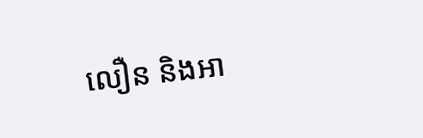លឿន និងអា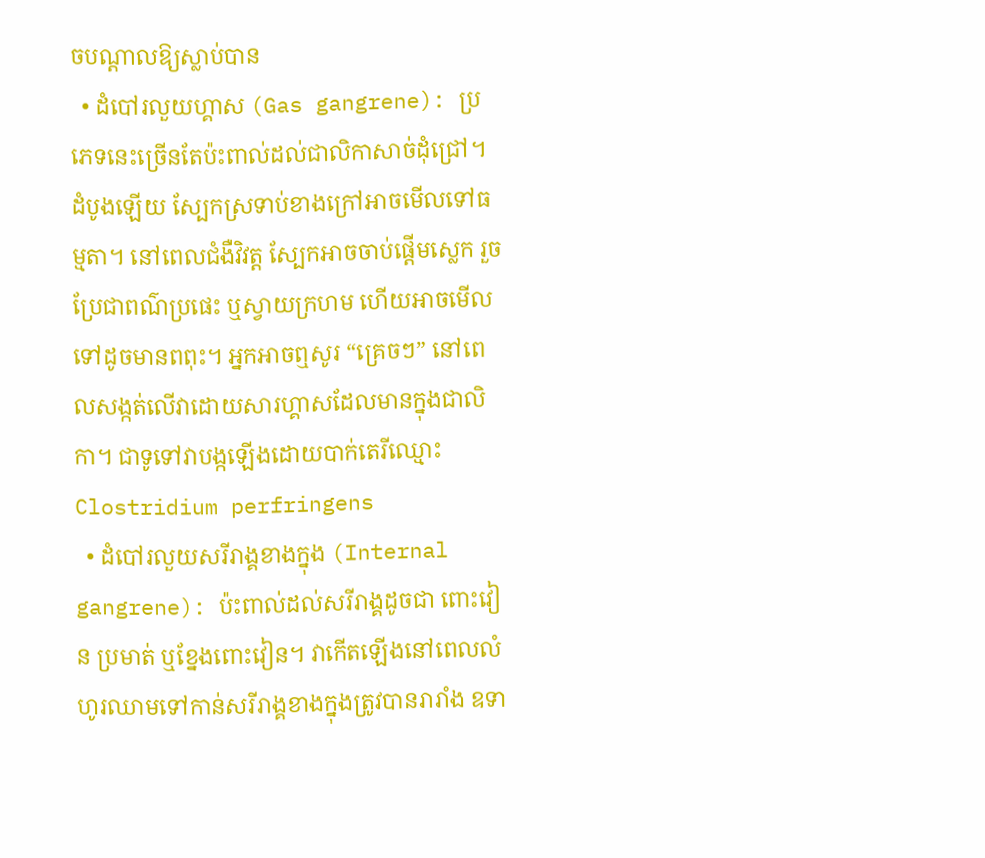ចបណ្ដាលឱ្យស្លាប់បាន
  • ដំបៅរលួយហ្គាស (Gas gangrene): ប្រភេទនេះច្រើនតែប៉ះពាល់ដល់ជាលិកាសាច់ដុំជ្រៅ។ ដំបូងឡើយ ស្បែកស្រទាប់ខាងក្រៅអាចមើលទៅធម្មតា។ នៅពេលជំងឺវិវត្ត ស្បែកអាចចាប់ផ្ដើមស្លេក រួចប្រែជាពណ៌ប្រផេះ ឬស្វាយក្រហម ហើយអាចមើលទៅដូចមានពពុះ។ អ្នកអាចឮសូរ “គ្រេចៗ” នៅពេលសង្កត់លើវាដោយសារហ្គាសដែលមានក្នុងជាលិកា។ ជាទូទៅវាបង្កឡើងដោយបាក់តេរីឈ្មោះ Clostridium perfringens
  • ដំបៅរលួយសរីរាង្គខាងក្នុង (Internal gangrene): ប៉ះពាល់ដល់សរីរាង្គដូចជា ពោះវៀន ប្រមាត់ ឬខ្នែងពោះវៀន។ វាកើតឡើងនៅពេលលំហូរឈាមទៅកាន់សរីរាង្គខាងក្នុងត្រូវបានរារាំង ឧទា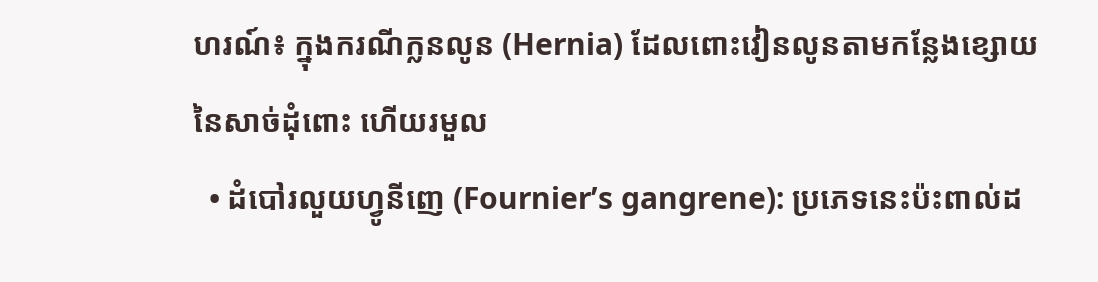ហរណ៍៖ ក្នុងករណីក្លនលូន (Hernia) ដែលពោះវៀនលូនតាមកន្លែងខ្សោយនៃសាច់ដុំពោះ ហើយរមួល
  • ដំបៅរលួយហ្វូនីញេ (Fournier’s gangrene): ប្រភេទនេះប៉ះពាល់ដ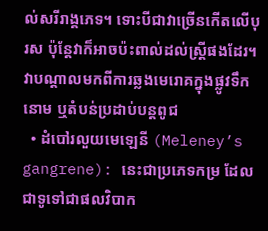ល់សរីរាង្គភេទ។ ទោះបីជាវាច្រើនកើតលើបុរស ប៉ុន្តែវាក៏អាចប៉ះពាល់ដល់ស្ត្រីផងដែរ។ វាបណ្ដាលមកពីការឆ្លងមេរោគក្នុងផ្លូវទឹកនោម ឬតំបន់ប្រដាប់បន្តពូជ
  • ដំបៅរលួយមេឡេនី (Meleney’s gangrene): នេះជាប្រភេទកម្រ ដែលជាទូទៅជាផលវិបាក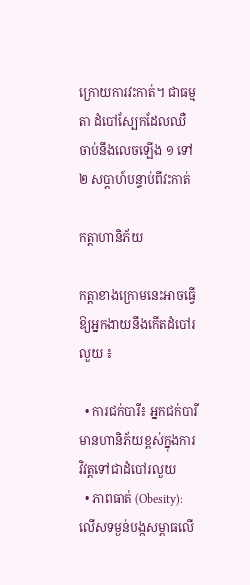ក្រោយការវះកាត់។ ជាធម្មតា ដំបៅស្បែកដែលឈឺចាប់នឹងលេចឡើង ១ ទៅ ២ សប្តាហ៍បន្ទាប់ពីវះកាត់

កត្តាហានិភ័យ

កត្តាខាងក្រោមនេះអាចធ្វើឱ្យអ្នកងាយនឹងកើតដំបៅរលួយ ៖

  • ការជក់បារី៖ អ្នកជក់បារីមានហានិភ័យខ្ពស់ក្នុងការវិវត្តទៅជាដំបៅរលួយ
  • ភាពធាត់ (Obesity): លើសទម្ងន់បង្កសម្ពាធលើ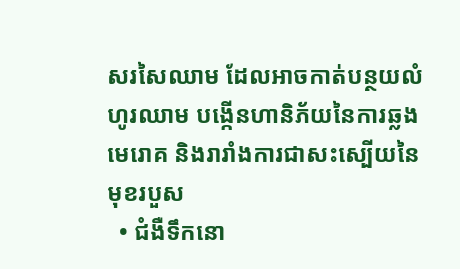សរសៃឈាម ដែលអាចកាត់បន្ថយលំហូរឈាម បង្កើនហានិភ័យនៃការឆ្លងមេរោគ និងរារាំងការជាសះស្បើយនៃមុខរបួស
  • ជំងឺទឹកនោ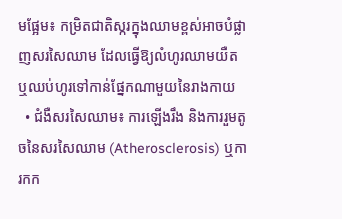មផ្អែម៖ កម្រិតជាតិស្ករក្នុងឈាមខ្ពស់អាចបំផ្លាញសរសៃឈាម ដែលធ្វើឱ្យលំហូរឈាមយឺត ឬឈប់ហូរទៅកាន់ផ្នែកណាមួយនៃរាងកាយ
  • ជំងឺសរសៃឈាម៖ ការឡើងរឹង និងការរួមតូចនៃសរសៃឈាម (Atherosclerosis) ឬការកក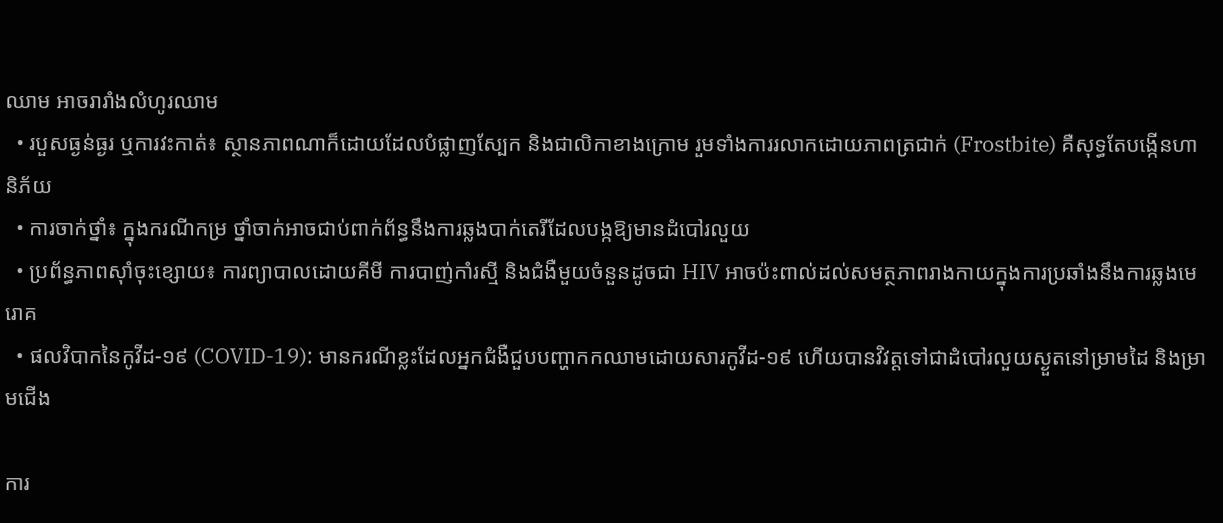ឈាម អាចរារាំងលំហូរឈាម
  • របួសធ្ងន់ធ្ងរ ឬការវះកាត់៖ ស្ថានភាពណាក៏ដោយដែលបំផ្លាញស្បែក និងជាលិកាខាងក្រោម រួមទាំងការរលាកដោយភាពត្រជាក់ (Frostbite) គឺសុទ្ធតែបង្កើនហានិភ័យ
  • ការចាក់ថ្នាំ៖ ក្នុងករណីកម្រ ថ្នាំចាក់អាចជាប់ពាក់ព័ន្ធនឹងការឆ្លងបាក់តេរីដែលបង្កឱ្យមានដំបៅរលួយ
  • ប្រព័ន្ធភាពស៊ាំចុះខ្សោយ៖ ការព្យាបាលដោយគីមី ការបាញ់កាំរស្មី និងជំងឺមួយចំនួនដូចជា HIV អាចប៉ះពាល់ដល់សមត្ថភាពរាងកាយក្នុងការប្រឆាំងនឹងការឆ្លងមេរោគ
  • ផលវិបាកនៃកូវីដ-១៩ (COVID-19): មានករណីខ្លះដែលអ្នកជំងឺជួបបញ្ហាកកឈាមដោយសារកូវីដ-១៩ ហើយបានវិវត្តទៅជាដំបៅរលួយស្ងួតនៅម្រាមដៃ និងម្រាមជើង

ការ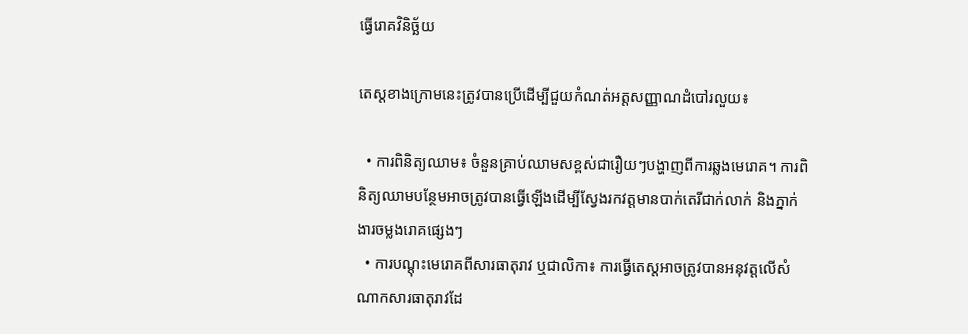ធ្វើរោគវិនិច្ឆ័យ

តេស្តខាងក្រោមនេះត្រូវបានប្រើដើម្បីជួយកំណត់អត្តសញ្ញាណដំបៅរលួយ៖

  • ការពិនិត្យឈាម៖ ចំនួនគ្រាប់ឈាមសខ្ពស់ជារឿយៗបង្ហាញពីការឆ្លងមេរោគ។ ការពិនិត្យឈាមបន្ថែមអាចត្រូវបានធ្វើឡើងដើម្បីស្វែងរកវត្តមានបាក់តេរីជាក់លាក់ និងភ្នាក់ងារចម្លងរោគផ្សេងៗ
  • ការបណ្ដុះមេរោគពីសារធាតុរាវ ឬជាលិកា៖ ការធ្វើតេស្តអាចត្រូវបានអនុវត្តលើសំណាកសារធាតុរាវដែ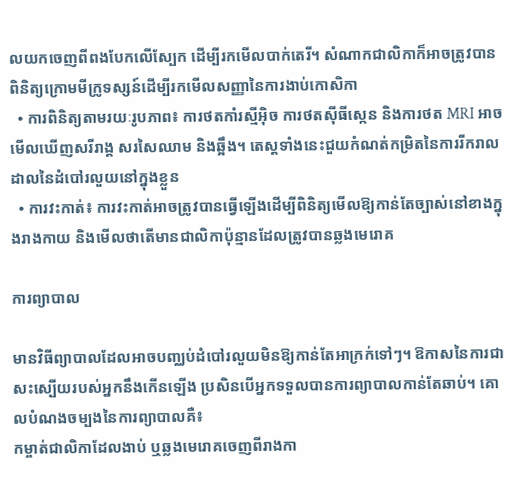លយកចេញពីពងបែកលើស្បែក ដើម្បីរកមើលបាក់តេរី។ សំណាកជាលិកាក៏អាចត្រូវបានពិនិត្យក្រោមមីក្រូទស្សន៍ដើម្បីរកមើលសញ្ញានៃការងាប់កោសិកា
  • ការពិនិត្យតាមរយៈរូបភាព៖ ការថតកាំរស្មីអ៊ិច ការថតស៊ីធីស្កេន និងការថត MRI អាចមើលឃើញសរីរាង្គ សរសៃឈាម និងឆ្អឹង។ តេស្តទាំងនេះជួយកំណត់កម្រិតនៃការរីករាលដាលនៃដំបៅរលួយនៅក្នុងខ្លួន
  • ការវះកាត់៖ ការវះកាត់អាចត្រូវបានធ្វើឡើងដើម្បីពិនិត្យមើលឱ្យកាន់តែច្បាស់នៅខាងក្នុងរាងកាយ និងមើលថាតើមានជាលិកាប៉ុន្មានដែលត្រូវបានឆ្លងមេរោគ

ការព្យាបាល

មានវិធីព្យាបាលដែលអាចបញ្ឈប់ដំបៅរលួយមិនឱ្យកាន់តែអាក្រក់ទៅៗ។ ឱកាសនៃការជាសះស្បើយរបស់អ្នកនឹងកើនឡើង ប្រសិនបើអ្នកទទួលបានការព្យាបាលកាន់តែឆាប់។ គោលបំណងចម្បងនៃការព្យាបាលគឺ៖
កម្ចាត់ជាលិកាដែលងាប់ ឬឆ្លងមេរោគចេញពីរាងកា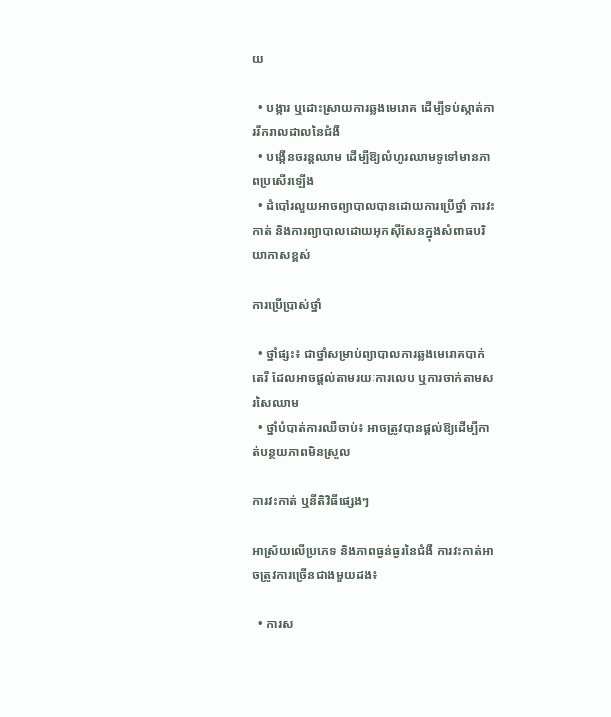យ

  • បង្ការ ឬដោះស្រាយការឆ្លងមេរោគ ដើម្បីទប់ស្កាត់ការរីករាលដាលនៃជំងឺ
  • បង្កើនចរន្តឈាម ដើម្បីឱ្យលំហូរឈាមទូទៅមានភាពប្រសើរឡើង
  • ដំបៅរលួយអាចព្យាបាលបានដោយការប្រើថ្នាំ ការវះកាត់ និងការព្យាបាលដោយអុកស៊ីសែនក្នុងសំពាធបរិយាកាសខ្ពស់

ការប្រើប្រាស់ថ្នាំ

  • ថ្នាំផ្សះ៖ ជាថ្នាំសម្រាប់ព្យាបាលការឆ្លងមេរោគបាក់តេរី ដែលអាចផ្តល់តាមរយៈការលេប ឬការចាក់តាមសរសៃឈាម
  • ថ្នាំបំបាត់ការឈឺចាប់៖ អាចត្រូវបានផ្តល់ឱ្យដើម្បីកាត់បន្ថយភាពមិនស្រួល

ការវះកាត់ ឬនីតិវិធីផ្សេងៗ

អាស្រ័យលើប្រភេទ និងភាពធ្ងន់ធ្ងរនៃជំងឺ ការវះកាត់អាចត្រូវការច្រើនជាងមួយដង៖

  • ការស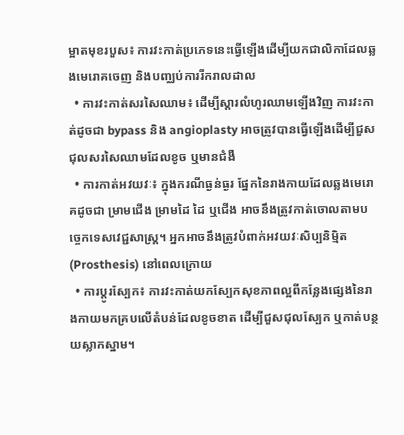ម្អាតមុខរបួស៖ ការវះកាត់ប្រភេទនេះធ្វើឡើងដើម្បីយកជាលិកាដែលឆ្លងមេរោគចេញ និងបញ្ឈប់ការរីករាលដាល
  • ការវះកាត់សរសៃឈាម៖ ដើម្បីស្តារលំហូរឈាមឡើងវិញ ការវះកាត់ដូចជា bypass និង angioplasty អាចត្រូវបានធ្វើឡើងដើម្បីជួសជុលសរសៃឈាមដែលខូច ឬមានជំងឺ
  • ការកាត់អវយវៈ៖ ក្នុងករណីធ្ងន់ធ្ងរ ផ្នែកនៃរាងកាយដែលឆ្លងមេរោគដូចជា ម្រាមជើង ម្រាមដៃ ដៃ ឬជើង អាចនឹងត្រូវកាត់ចោលតាមបច្ចេកទេសវេជ្ជសាស្ត្រ។ អ្នកអាចនឹងត្រូវបំពាក់អវយវៈសិប្បនិម្មិត (Prosthesis) នៅពេលក្រោយ
  • ការប្តូរស្បែក៖ ការវះកាត់យកស្បែកសុខភាពល្អពីកន្លែងផ្សេងនៃរាងកាយមកគ្របលើតំបន់ដែលខូចខាត ដើម្បីជួសជុលស្បែក ឬកាត់បន្ថយស្លាកស្នាម។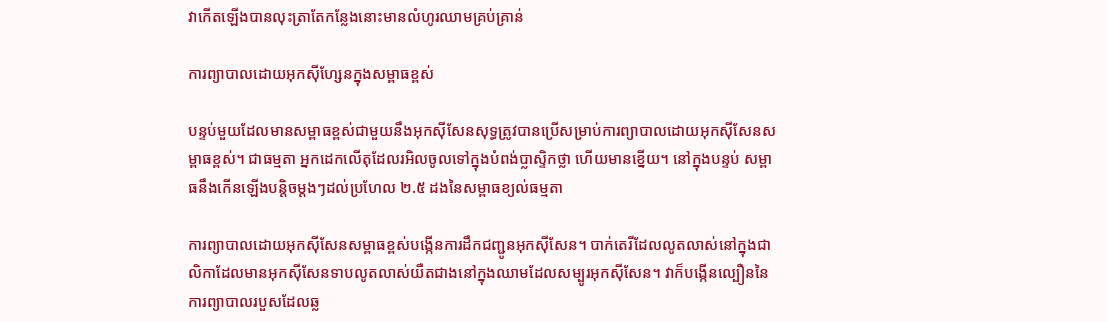វាកើតឡើងបានលុះត្រាតែកន្លែងនោះមានលំហូរឈាមគ្រប់គ្រាន់

ការព្យាបាលដោយអុកស៊ីហ្សែនក្នុងសម្ពាធខ្ពស់

បន្ទប់មួយដែលមានសម្ពាធខ្ពស់ជាមួយនឹងអុកស៊ីសែនសុទ្ធត្រូវបានប្រើសម្រាប់ការព្យាបាលដោយអុកស៊ីសែនសម្ពាធខ្ពស់។ ជាធម្មតា អ្នកដេកលើតុដែលរអិលចូលទៅក្នុងបំពង់ប្លាស្ទិកថ្លា ហើយមានខ្នើយ។ នៅក្នុងបន្ទប់ សម្ពាធនឹងកើនឡើងបន្តិចម្តងៗដល់ប្រហែល ២.៥ ដងនៃសម្ពាធខ្យល់ធម្មតា

ការព្យាបាលដោយអុកស៊ីសែនសម្ពាធខ្ពស់បង្កើនការដឹកជញ្ជូនអុកស៊ីសែន។ បាក់តេរីដែលលូតលាស់នៅក្នុងជាលិកាដែលមានអុកស៊ីសែនទាបលូតលាស់យឺតជាងនៅក្នុងឈាមដែលសម្បូរអុកស៊ីសែន។ វាក៏បង្កើនល្បឿននៃការព្យាបាលរបួសដែលឆ្ល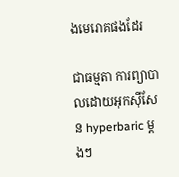ងមេរោគផងដែរ

ជាធម្មតា ការព្យាបាលដោយអុកស៊ីសែន hyperbaric ម្តងៗ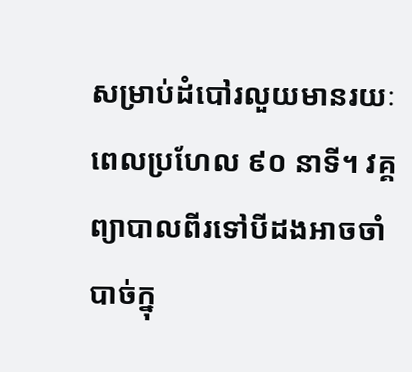សម្រាប់ដំបៅរលួយមានរយៈពេលប្រហែល ៩០ នាទី។ វគ្គព្យាបាលពីរទៅបីដងអាចចាំបាច់ក្នុ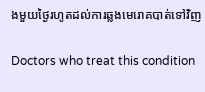ងមួយថ្ងៃរហូតដល់ការឆ្លងមេរោគបាត់ទៅវិញ

Doctors who treat this condition